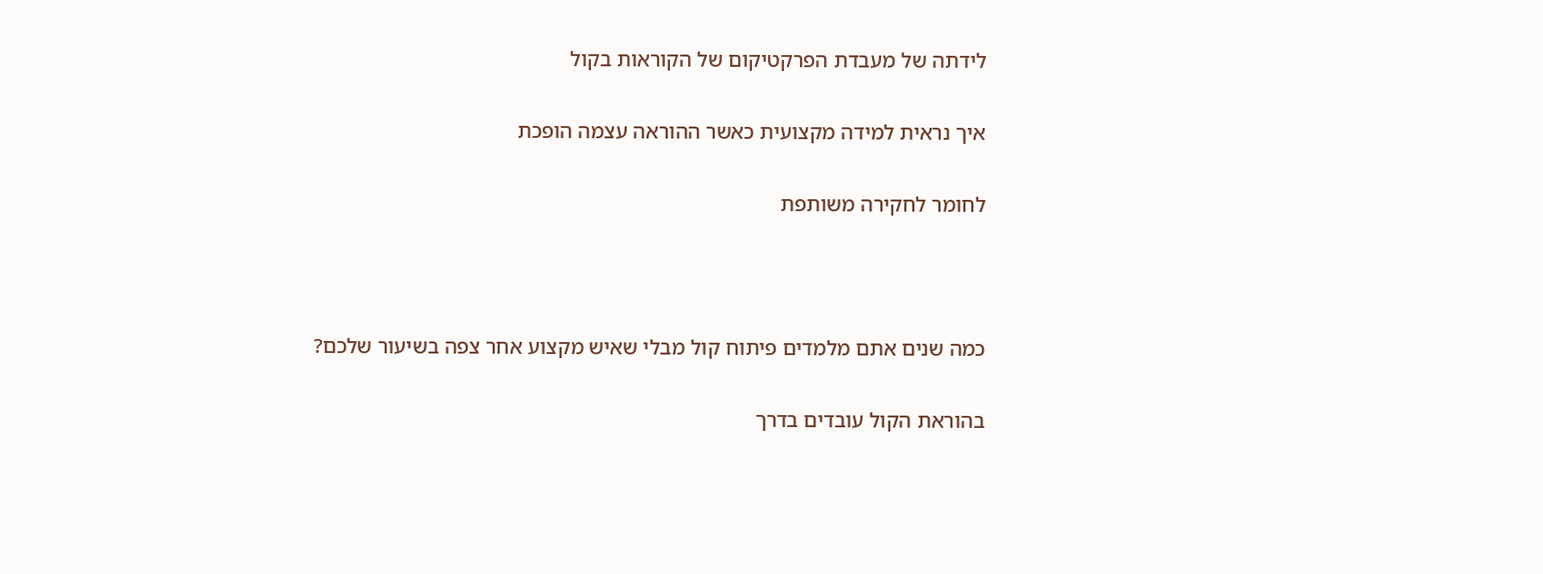לידתה של מעבדת הפרקטיקום של הקוראות בקול

איך נראית למידה מקצועית כאשר ההוראה עצמה הופכת

לחומר לחקירה משותפת



כמה שנים אתם מלמדים פיתוח קול מבלי שאיש מקצוע אחר צפה בשיעור שלכם?

בהוראת הקול עובדים בדרך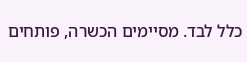כלל לבד. מסיימים הכשרה, פותחים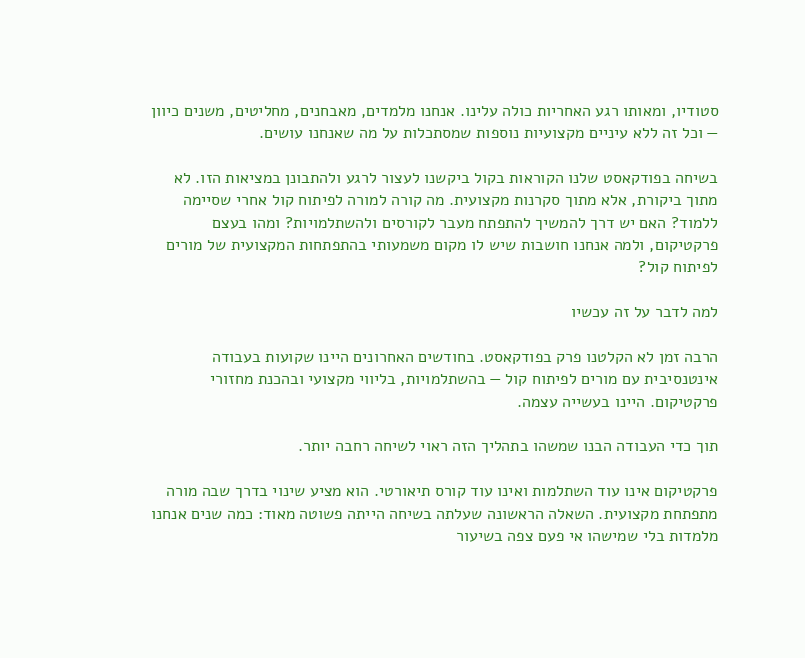סטודיו, ומאותו רגע האחריות כולה עלינו. אנחנו מלמדים, מאבחנים, מחליטים, משנים כיוון — וכל זה ללא עיניים מקצועיות נוספות שמסתכלות על מה שאנחנו עושים.

בשיחה בפודקאסט שלנו הקוראות בקול ביקשנו לעצור לרגע ולהתבונן במציאות הזו. לא מתוך ביקורת, אלא מתוך סקרנות מקצועית. מה קורה למורה לפיתוח קול אחרי שסיימה ללמוד? האם יש דרך להמשיך להתפתח מעבר לקורסים ולהשתלמויות? ומהו בעצם פרקטיקום, ולמה אנחנו חושבות שיש לו מקום משמעותי בהתפתחות המקצועית של מורים לפיתוח קול?

למה לדבר על זה עכשיו

הרבה זמן לא הקלטנו פרק בפודקאסט. בחודשים האחרונים היינו שקועות בעבודה אינטנסיבית עם מורים לפיתוח קול — בהשתלמויות, בליווי מקצועי ובהכנת מחזורי פרקטיקום. היינו בעשייה עצמה.

תוך כדי העבודה הבנו שמשהו בתהליך הזה ראוי לשיחה רחבה יותר.

פרקטיקום אינו עוד השתלמות ואינו עוד קורס תיאורטי. הוא מציע שינוי בדרך שבה מורה מתפתחת מקצועית. השאלה הראשונה שעלתה בשיחה הייתה פשוטה מאוד: כמה שנים אנחנו מלמדות בלי שמישהו אי פעם צפה בשיעור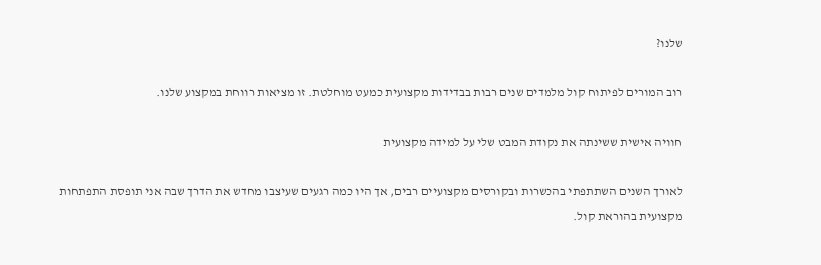שלנו?

רוב המורים לפיתוח קול מלמדים שנים רבות בבדידות מקצועית כמעט מוחלטת. זו מציאות רווחת במקצוע שלנו.

חוויה אישית ששינתה את נקודת המבט שלי על למידה מקצועית

לאורך השנים השתתפתי בהכשרות ובקורסים מקצועיים רבים, אך היו כמה רגעים שעיצבו מחדש את הדרך שבה אני תופסת התפתחות מקצועית בהוראת קול.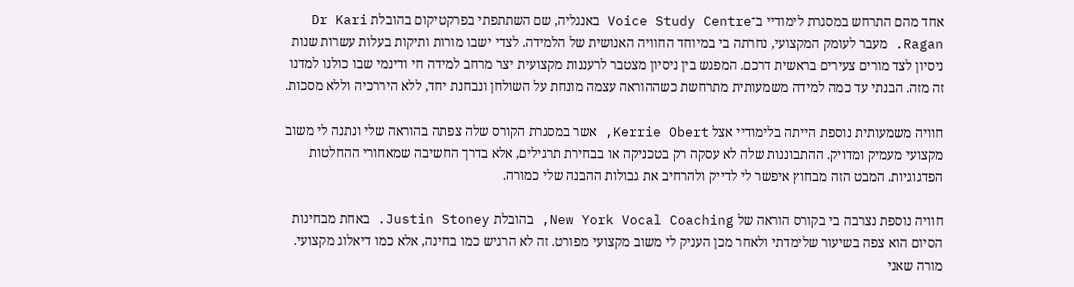אחד מהם התרחש במסגרת לימודיי ב־Voice Study Centre באנגליה, שם השתתפתי בפרקטיקום בהובלת Dr Kari Ragan. מעבר לעומק המקצועי, נחרתה בי במיוחד החוויה האנושית של הלמידה. לצדי ישבו מורות ותיקות בעלות עשרות שנות ניסיון לצד מורים צעירים בראשית דרכם. המפגש בין ניסיון מצטבר לרעננות מקצועית יצר מרחב למידה חי ודינמי שבו כולנו למדנו זה מזה. הבנתי עד כמה למידה משמעותית מתרחשת כשההוראה עצמה מונחת על השולחן ונבחנת יחד, ללא היררכיה וללא מסכות.

חוויה משמעותית נוספת הייתה בלימודיי אצל Kerrie Obert, אשר במסגרת הקורס שלה צפתה בהוראה שלי ונתנה לי משוב מקצועי מעמיק ומדויק. ההתבוננות שלה לא עסקה רק בטכניקה או בבחירת תרגילים, אלא בדרך החשיבה שמאחורי ההחלטות הפדגוגיות. המבט הזה מבחוץ איפשר לי לדייק ולהרחיב את גבולות ההבנה שלי כמורה.

חוויה נוספת נצרבה בי בקורס הוראה של New York Vocal Coaching, בהובלת Justin Stoney. באחת מבחינות הסיום הוא צפה בשיעור שלימדתי ולאחר מכן העניק לי משוב מקצועי מפורט. זה לא הרגיש כמו בחינה, אלא כמו דיאלוג מקצועי. מורה שאני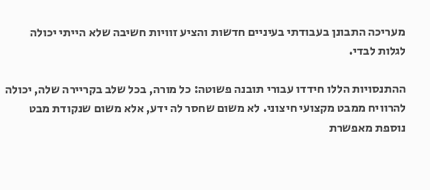מעריכה התבונן בעבודתי בעיניים חדשות והציע זוויות חשיבה שלא הייתי יכולה לגלות לבדי.

ההתנסויות הללו חידדו עבורי תובנה פשוטה: כל מורה, בכל שלב בקריירה שלה, יכולה להרוויח ממבט מקצועי חיצוני. לא משום שחסר לה ידע, אלא משום שנקודת מבט נוספת מאפשרת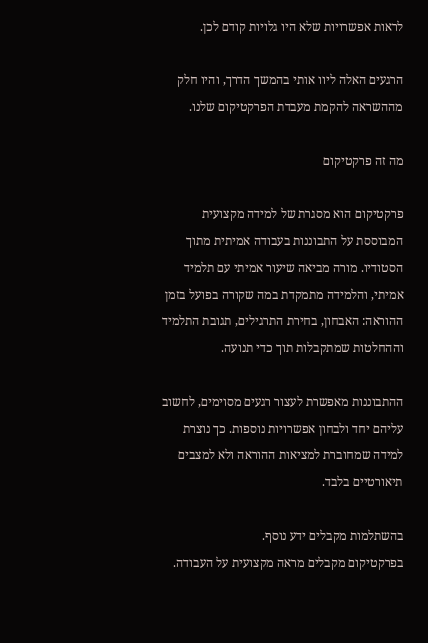לראות אפשרויות שלא היו גלויות קודם לכן.

הרגעים האלה ליוו אותי בהמשך הדרך, והיו חלק מההשראה להקמת מעבדת הפרקטיקום שלנו.

מה זה פרקטיקום

פרקטיקום הוא מסגרת של למידה מקצועית המבוססת על התבוננות בעבודה אמיתית מתוך הסטודיו. מורה מביאה שיעור אמיתי עם תלמיד אמיתי, והלמידה מתמקדת במה שקורה בפועל בזמן ההוראה: האבחון, בחירת התרגילים, תגובת התלמיד וההחלטות שמתקבלות תוך כדי תנועה.

ההתבוננות מאפשרת לעצור רגעים מסוימים, לחשוב עליהם יחד ולבחון אפשרויות נוספות. כך נוצרת למידה שמחוברת למציאות ההוראה ולא למצבים תיאורטיים בלבד.

בהשתלמות מקבלים ידע נוסף.
בפרקטיקום מקבלים מראה מקצועית על העבודה.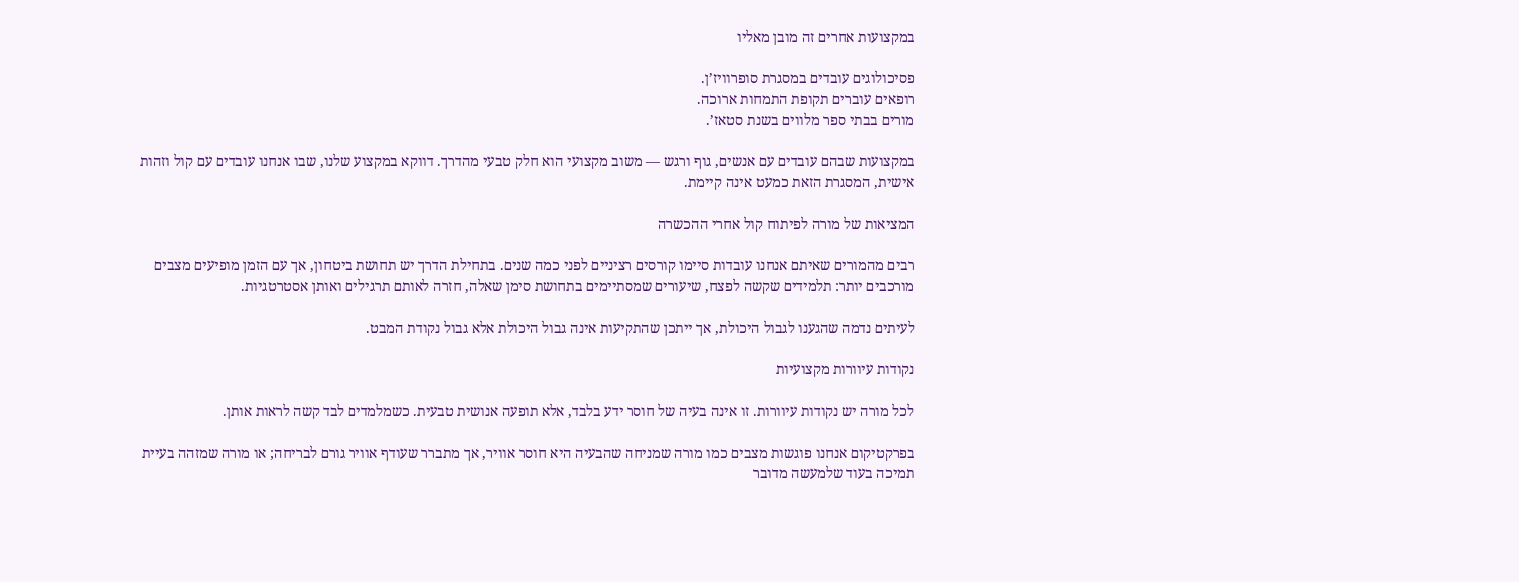במקצועות אחרים זה מובן מאליו

פסיכולוגים עובדים במסגרת סופרוויז’ן.
רופאים עוברים תקופת התמחות ארוכה.
מורים בבתי ספר מלווים בשנת סטאז’.

במקצועות שבהם עובדים עם אנשים, גוף ורגש — משוב מקצועי הוא חלק טבעי מהדרך. דווקא במקצוע שלנו, שבו אנחנו עובדים עם קול וזהות אישית, המסגרת הזאת כמעט אינה קיימת.

המציאות של מורה לפיתוח קול אחרי ההכשרה

רבים מהמורים שאיתם אנחנו עובדות סיימו קורסים רציניים לפני כמה שנים. בתחילת הדרך יש תחושת ביטחון, אך עם הזמן מופיעים מצבים מורכבים יותר: תלמידים שקשה לפצח, שיעורים שמסתיימים בתחושת סימן שאלה, חזרה לאותם תרגילים ואותן אסטרטגיות.

לעיתים נדמה שהגענו לגבול היכולת, אך ייתכן שהתקיעות אינה גבול היכולת אלא גבול נקודת המבט.

נקודות עיוורות מקצועיות

לכל מורה יש נקודות עיוורות. זו אינה בעיה של חוסר ידע בלבד, אלא תופעה אנושית טבעית. כשמלמדים לבד קשה לראות אותן.

בפרקטיקום אנחנו פוגשות מצבים כמו מורה שמניחה שהבעיה היא חוסר אוויר, אך מתברר שעודף אוויר גורם לבריחה; או מורה שמזהה בעיית תמיכה בעוד שלמעשה מדובר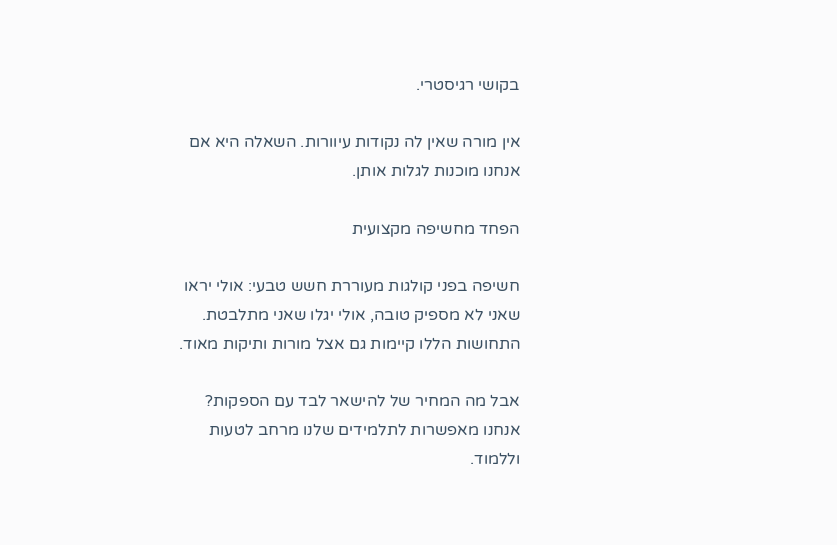בקושי רגיסטרי.

אין מורה שאין לה נקודות עיוורות. השאלה היא אם אנחנו מוכנות לגלות אותן.

הפחד מחשיפה מקצועית

חשיפה בפני קולגות מעוררת חשש טבעי: אולי יראו שאני לא מספיק טובה, אולי יגלו שאני מתלבטת. התחושות הללו קיימות גם אצל מורות ותיקות מאוד.

אבל מה המחיר של להישאר לבד עם הספקות? אנחנו מאפשרות לתלמידים שלנו מרחב לטעות וללמוד.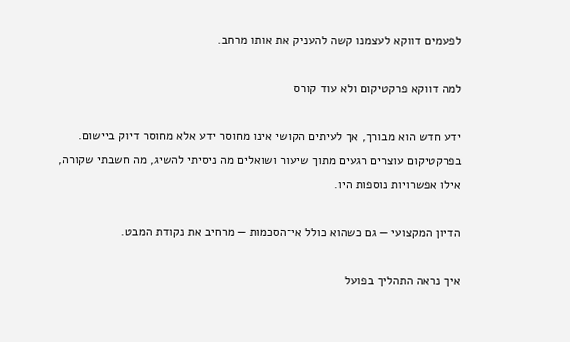לפעמים דווקא לעצמנו קשה להעניק את אותו מרחב.

למה דווקא פרקטיקום ולא עוד קורס

ידע חדש הוא מבורך, אך לעיתים הקושי אינו מחוסר ידע אלא מחוסר דיוק ביישום. בפרקטיקום עוצרים רגעים מתוך שיעור ושואלים מה ניסיתי להשיג, מה חשבתי שקורה, אילו אפשרויות נוספות היו.

הדיון המקצועי — גם כשהוא כולל אי־הסכמות — מרחיב את נקודת המבט.

איך נראה התהליך בפועל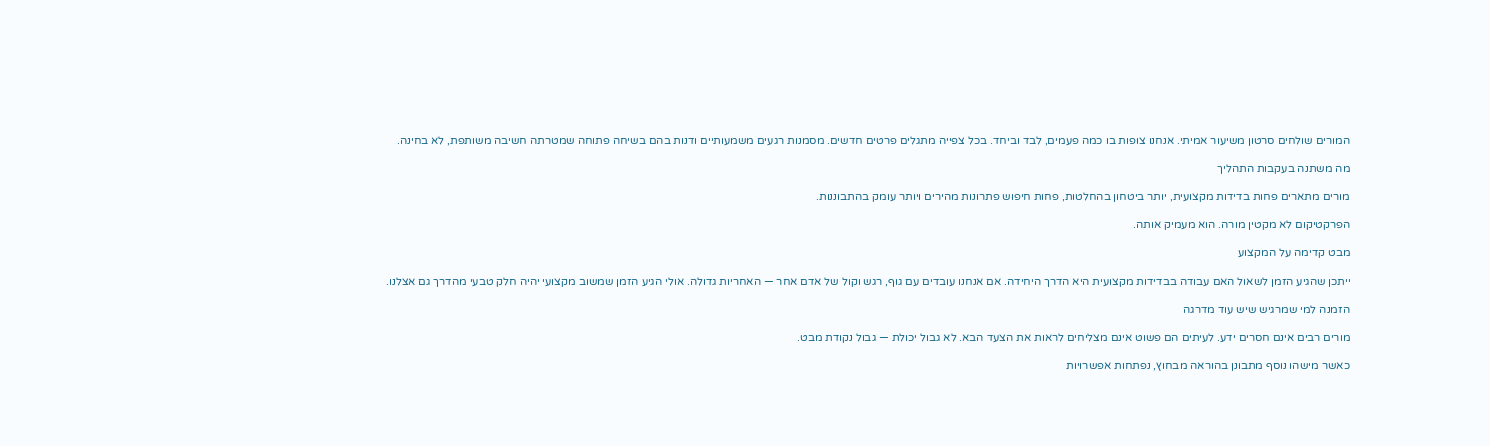המורים שולחים סרטון משיעור אמיתי. אנחנו צופות בו כמה פעמים, לבד וביחד. בכל צפייה מתגלים פרטים חדשים. מסמנות רגעים משמעותיים ודנות בהם בשיחה פתוחה שמטרתה חשיבה משותפת, לא בחינה.

מה משתנה בעקבות התהליך

מורים מתארים פחות בדידות מקצועית, יותר ביטחון בהחלטות, פחות חיפוש פתרונות מהירים ויותר עומק בהתבוננות.

הפרקטיקום לא מקטין מורה. הוא מעמיק אותה.

מבט קדימה על המקצוע

ייתכן שהגיע הזמן לשאול האם עבודה בבדידות מקצועית היא הדרך היחידה. אם אנחנו עובדים עם גוף, רגש וקול של אדם אחר — האחריות גדולה. אולי הגיע הזמן שמשוב מקצועי יהיה חלק טבעי מהדרך גם אצלנו.

הזמנה למי שמרגיש שיש עוד מדרגה

מורים רבים אינם חסרים ידע. לעיתים הם פשוט אינם מצליחים לראות את הצעד הבא. לא גבול יכולת — גבול נקודת מבט.

כאשר מישהו נוסף מתבונן בהוראה מבחוץ, נפתחות אפשרויות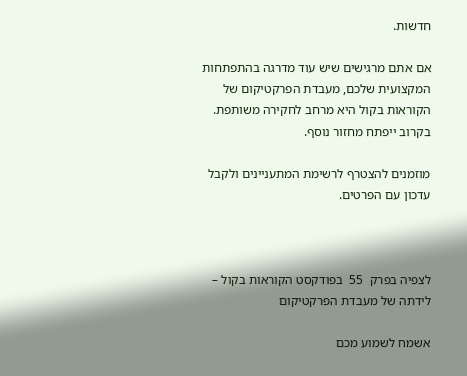חדשות.

אם אתם מרגישים שיש עוד מדרגה בהתפתחות המקצועית שלכם, מעבדת הפרקטיקום של הקוראות בקול היא מרחב לחקירה משותפת. בקרוב ייפתח מחזור נוסף.

מוזמנים להצטרף לרשימת המתעניינים ולקבל עדכון עם הפרטים.



לצפיה בפרק  55  בפודקסט הקוראות בקול – לידתה של מעבדת הפרקטיקום

אשמח לשמוע מכם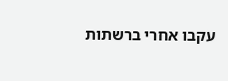עקבו אחרי ברשתות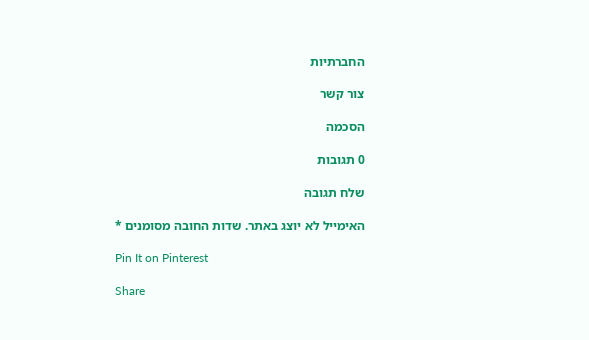החברתיות

צור קשר

הסכמה

0 תגובות

שלח תגובה

האימייל לא יוצג באתר. שדות החובה מסומנים *

Pin It on Pinterest

Share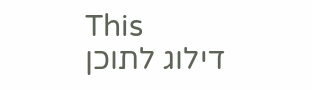This
דילוג לתוכן